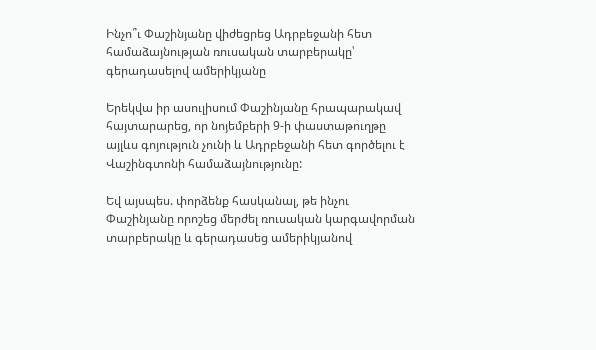Ինչո՞ւ Փաշինյանը վիժեցրեց Ադրբեջանի հետ համաձայնության ռուսական տարբերակը՝ գերադասելով ամերիկյանը

Երեկվա իր ասուլիսում Փաշինյանը հրապարակավ հայտարարեց, որ նոյեմբերի 9-ի փաստաթուղթը այլևս գոյություն չունի և Ադրբեջանի հետ գործելու է Վաշինգտոնի համաձայնությունը:

Եվ այսպես. փորձենք հասկանալ, թե ինչու Փաշինյանը որոշեց մերժել ռուսական կարգավորման տարբերակը և գերադասեց ամերիկյանով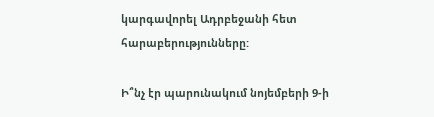կարգավորել Ադրբեջանի հետ հարաբերությունները:

Ի՞նչ էր պարունակում նոյեմբերի 9-ի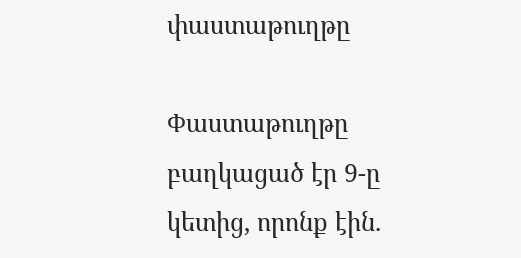փաստաթուղթը

Փաստաթուղթը բաղկացած էր 9-ը կետից, որոնք էին.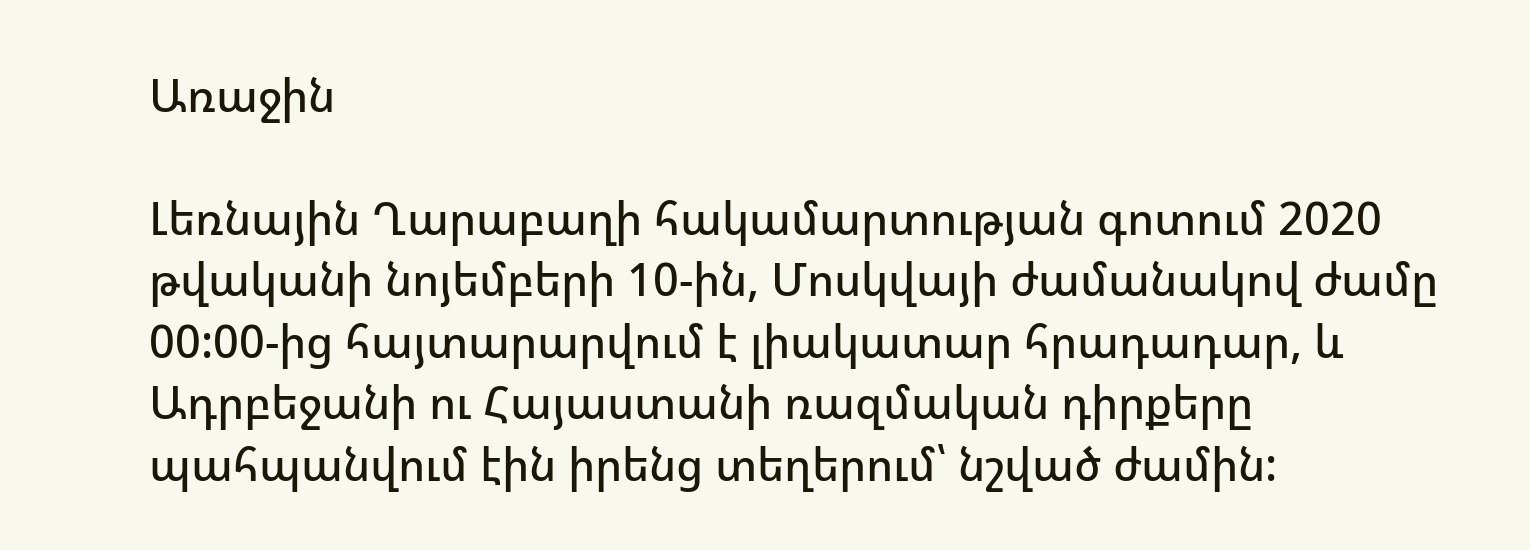Առաջին

Լեռնային Ղարաբաղի հակամարտության գոտում 2020 թվականի նոյեմբերի 10-ին, Մոսկվայի ժամանակով ժամը 00:00-ից հայտարարվում է լիակատար հրադադար, և Ադրբեջանի ու Հայաստանի ռազմական դիրքերը պահպանվում էին իրենց տեղերում՝ նշված ժամին: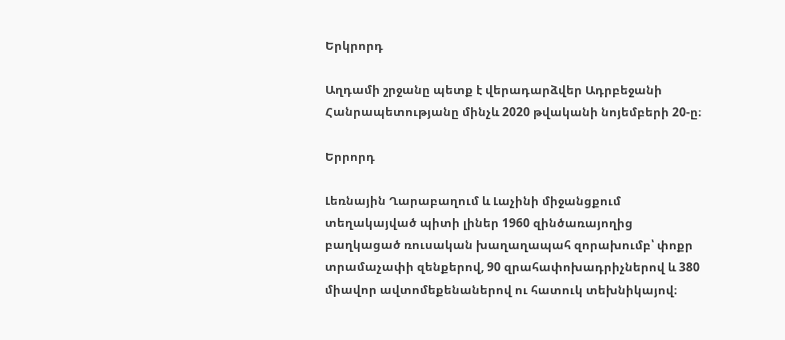Երկրորդ

Աղդամի շրջանը պետք է վերադարձվեր Ադրբեջանի Հանրապետությանը մինչև 2020 թվականի նոյեմբերի 20-ը։

Երրորդ

Լեռնային Ղարաբաղում և Լաչինի միջանցքում տեղակայված պիտի լիներ 1960 զինծառայողից բաղկացած ռուսական խաղաղապահ զորախումբ՝ փոքր տրամաչափի զենքերով, 90 զրահափոխադրիչներով և 380 միավոր ավտոմեքենաներով ու հատուկ տեխնիկայով։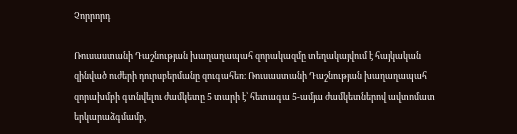Չորրորդ

Ռուսաստանի Դաշնության խաղաղապահ զորակազմը տեղակայվում է հայկական զինված ուժերի դուրսբերմանը զուգահեռ։ Ռուսաստանի Դաշնության խաղաղապահ զորախմբի գտնվելու ժամկետը 5 տարի է՝ հետագա 5-ամյա ժամկետներով ավտոմատ երկարաձգմամբ,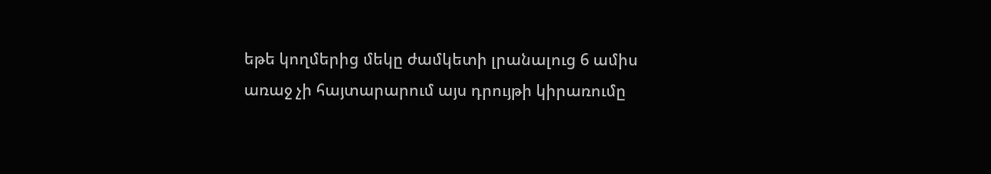եթե կողմերից մեկը ժամկետի լրանալուց 6 ամիս առաջ չի հայտարարում այս դրույթի կիրառումը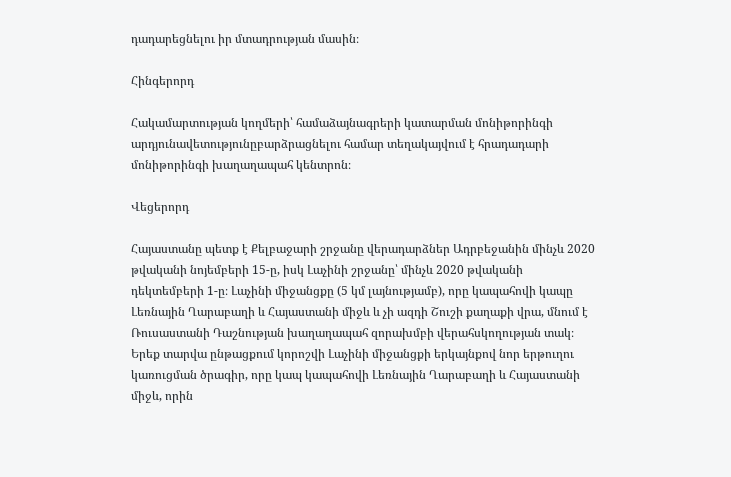դադարեցնելու իր մտադրության մասին։

Հինգերորդ

Հակամարտության կողմերի՝ համաձայնագրերի կատարման մոնիթորինգի արդյունավետությունըբարձրացնելու համար տեղակայվում է հրադադարի մոնիթորինգի խաղաղապահ կենտրոն։

Վեցերորդ

Հայաստանը պետք է Քելբաջարի շրջանը վերադարձներ Ադրբեջանին մինչև 2020 թվականի նոյեմբերի 15-ը, իսկ Լաչինի շրջանը՝ մինչև 2020 թվականի դեկտեմբերի 1-ը։ Լաչինի միջանցքը (5 կմ լայնությամբ), որը կապահովի կապը Լեռնային Ղարաբաղի և Հայաստանի միջև և չի ազդի Շուշի քաղաքի վրա, մնում է Ռուսաստանի Դաշնության խաղաղապահ զորախմբի վերահսկողության տակ։ Երեք տարվա ընթացքում կորոշվի Լաչինի միջանցքի երկայնքով նոր երթուղու կառուցման ծրագիր, որը կապ կապահովի Լեռնային Ղարաբաղի և Հայաստանի միջև, որին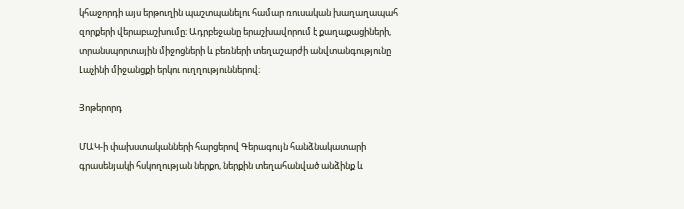կհաջորդի այս երթուղին պաշտպանելու համար ռուսական խաղաղապահ զորքերի վերաբաշխումը։ Ադրբեջանը երաշխավորում է քաղաքացիների, տրանսպորտային միջոցների և բեռների տեղաշարժի անվտանգությունը Լաչինի միջանցքի երկու ուղղություններով։

Յոթերորդ

ՄԱԿ-ի փախստականների հարցերով Գերագույն հանձնակատարի գրասենյակի հսկողության ներքո, ներքին տեղահանված անձինք և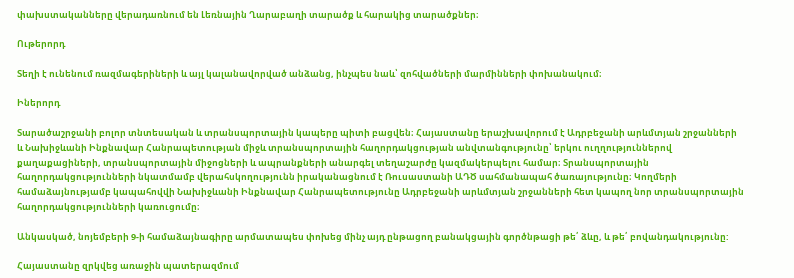փախստականները վերադառնում են Լեռնային Ղարաբաղի տարածք և հարակից տարածքներ։

Ութերորդ

Տեղի է ունենում ռազմագերիների և այլ կալանավորված անձանց, ինչպես նաև՝ զոհվածների մարմինների փոխանակում։

Իներորդ

Տարածաշրջանի բոլոր տնտեսական և տրանսպորտային կապերը պիտի բացվեն։ Հայաստանը երաշխավորում է Ադրբեջանի արևմտյան շրջանների և Նախիջևանի Ինքնավար Հանրապետության միջև տրանսպորտային հաղորդակցության անվտանգությունը՝ երկու ուղղություններով քաղաքացիների, տրանսպորտային միջոցների և ապրանքների անարգել տեղաշարժը կազմակերպելու համար։ Տրանսպորտային հաղորդակցությունների նկատմամբ վերահսկողությունն իրականացնում է Ռուսաստանի ԱԴԾ սահմանապահ ծառայությունը։ Կողմերի համաձայնությամբ կապահովվի Նախիջևանի Ինքնավար Հանրապետությունը Ադրբեջանի արևմտյան շրջանների հետ կապող նոր տրանսպորտային հաղորդակցությունների կառուցումը։

Անկասկած, նոյեմբերի 9-ի համաձայնագիրը արմատապես փոխեց մինչ այդ ընթացող բանակցային գործնթացի թե՛ ձևը, և թե՛ բովանդակությունը:

Հայաստանը զրկվեց առաջին պատերազմում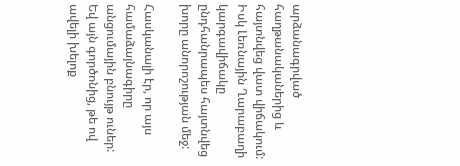արձանագրված հաղթանականերից և հայտնվեց վատ վիճակում: Իսկ Լեռնային Ղարաբաղի կարգավիճակը ընդհանրապես հայտնվեց խորը անորոշության մեջ:

Հասկանալի էր, որ այս համաձայնագիրը անցումային բնույթ ուներ: Եվ այն գործոնից, թե ով ավելի խելոք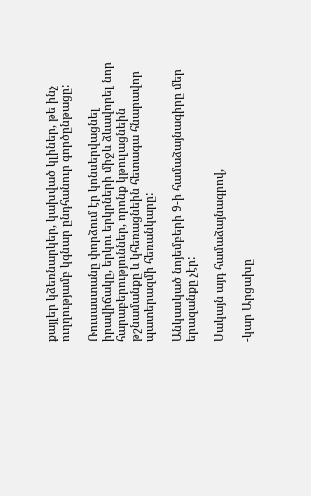քայլեր կձեռնարկեր, կախված կլիներ, թե ինչ ուղղությամբ կգնար ընդհանուր գործընթացը:

Ռուսաստանը փորձում էր կոնսերվացնել իրավիճակը, երկու երկրների միջև ձևավորել նոր հարաբերություններ, որոնք կթուլացնեին թշնամանքը և կհեռացնեին հետագա հնարավոր պատերազմի հեռանկարը:

Անկասկած նոյեմբերի 9-ի համաձայնագիրը մեր երազանքը չէր:

Սակայն այդ համաձայնագրով,

-կար Արցախը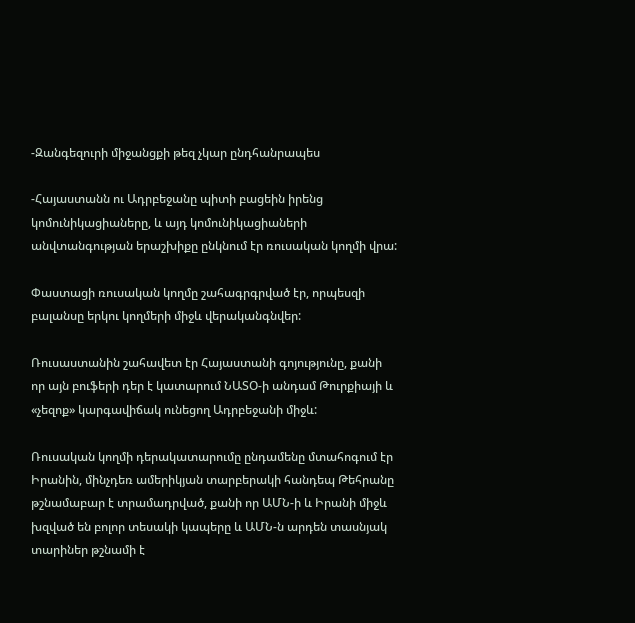-Զանգեզուրի միջանցքի թեզ չկար ընդհանրապես

-Հայաստանն ու Ադրբեջանը պիտի բացեին իրենց կոմունիկացիաները, և այդ կոմունիկացիաների անվտանգության երաշխիքը ընկնում էր ռուսական կողմի վրա:

Փաստացի ռուսական կողմը շահագրգրված էր, որպեսզի բալանսը երկու կողմերի միջև վերականգնվեր:

Ռուսաստանին շահավետ էր Հայաստանի գոյությունը, քանի որ այն բուֆերի դեր է կատարում ՆԱՏՕ-ի անդամ Թուրքիայի և «չեզոք» կարգավիճակ ունեցող Ադրբեջանի միջև:

Ռուսական կողմի դերակատարումը ընդամենը մտահոգում էր Իրանին, մինչդեռ ամերիկյան տարբերակի հանդեպ Թեհրանը թշնամաբար է տրամադրված, քանի որ ԱՄՆ-ի և Իրանի միջև խզված են բոլոր տեսակի կապերը և ԱՄՆ-ն արդեն տասնյակ տարիներ թշնամի է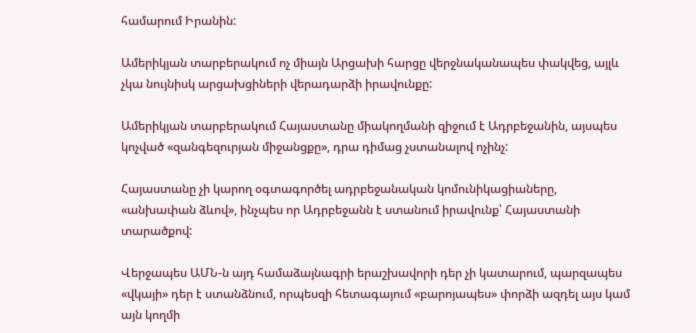համարում Իրանին:

Ամերիկյան տարբերակում ոչ միայն Արցախի հարցը վերջնականապես փակվեց, այլև չկա նույնիսկ արցախցիների վերադարձի իրավունքը:

Ամերիկյան տարբերակում Հայաստանը միակողմանի զիջում է Ադրբեջանին, այսպես կոչված «զանգեզուրյան միջանցքը», դրա դիմաց չստանալով ոչինչ:

Հայաստանը չի կարող օգտագործել ադրբեջանական կոմունիկացիաները, «անխափան ձևով», ինչպես որ Ադրբեջանն է ստանում իրավունք՝ Հայաստանի տարածքով:

Վերջապես ԱՄՆ-ն այդ համաձայնագրի երաշխավորի դեր չի կատարում, պարզապես «վկայի» դեր է ստանձնում, որպեսզի հետագայում «բարոյապես» փորձի ազդել այս կամ այն կողմի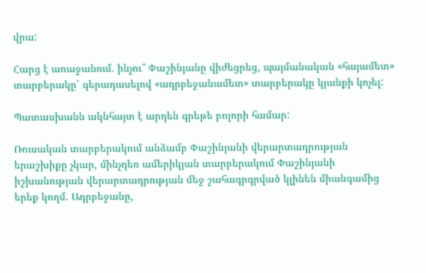վրա:

Հարց է առաջանում. ինչու՞ Փաշինյանը վիժեցրեց, պայմանական «հայամետ» տարբերակը՝ գերադասելով «ադրբեջանամետ» տարբերակը կյանքի կոչել:

Պատասխանն ակնհայտ է արդեն գրեթե բոլորի համար:

Ռուսական տարբերակում անձամբ Փաշինյանի վերարտադրության երաշխիքը չկար, մինչդեռ ամերիկյան տարբերակում Փաշինյանի իշխանության վերարտադրության մեջ շահագրգրված կլինեն միանգամից երեք կողմ. Ադրբեջանը,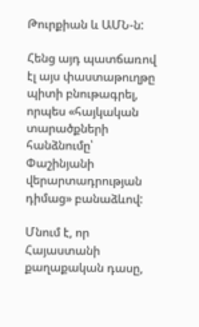Թուրքիան և ԱՄՆ-ն:

Հենց այդ պատճառով էլ այս փաստաթուղթը պիտի բնութագրել, որպես «հայկական տարածքների հանձնումը՝ Փաշինյանի վերարտադրության դիմաց» բանաձևով:

Մնում է, որ Հայաստանի քաղաքական դասը,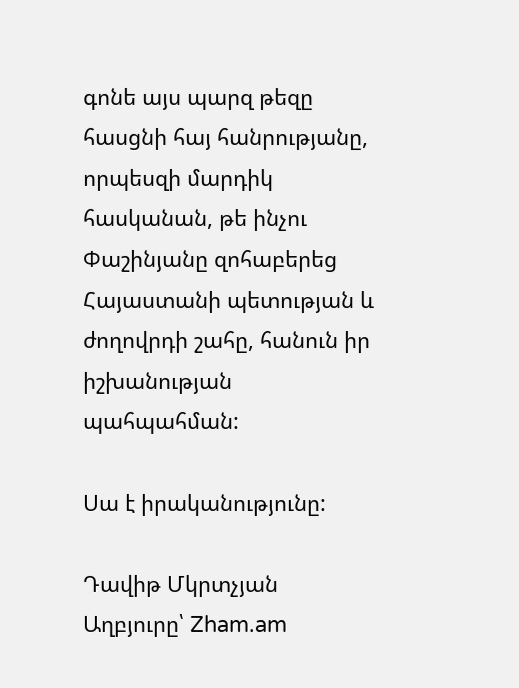գոնե այս պարզ թեզը հասցնի հայ հանրությանը, որպեսզի մարդիկ հասկանան, թե ինչու Փաշինյանը զոհաբերեց Հայաստանի պետության և ժողովրդի շահը, հանուն իր իշխանության պահպահման:

Սա է իրականությունը:

Դավիթ Մկրտչյան
Աղբյուրը՝ Zham.am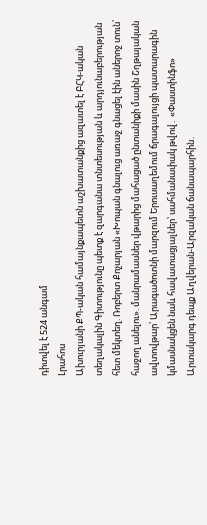դիտվել է 524 անգամ
Լրահոս
Ախուրյանի ՔՊ-ական համայնքապետն աշխատանքից ազատել է ԲՀԿ-ական տեղակալին Գիտությունը պետք է զարգանա տնտեսության և արդյունաբերության հետ մեկտեղ. Ռոբերտ Քոչարյան «Խոպան գնալուց առաջ գնացել էին աներոջ տուն՝ հաջող անելու». մանրամասներ վթարից մահացած ընտանիքի մասին Շղթայական ավտովթար՝ Արագածոտնի մարզում Երուսաղեմում ճրագալույցի պատարագին կմասնակցեն նաև հավատացյալներ՝ սահմանափակ թվով․ «Փաստինֆո» Արտակարգ դեպք Աղվերան-Արզական ճանապարհին․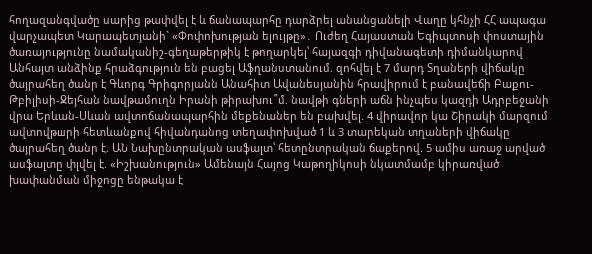հողազանգվածը սարից թափվել է և ճանապարհը դարձրել անանցանելի Վաղը կհնչի ՀՀ ապագա վարչապետ Կարապետյանի` «Փոփոխության ելույթը»․ Ուժեղ Հայաստան Եգիպտոսի փոստային ծառայությունը նամականիշ-գեղաթերթիկ է թողարկել՝ հայազգի դիվանագետի դիմանկարով Անհայտ անձինք հրաձգություն են բացել Աֆղանստանում. զոհվել է 7 մարդ Տղաների վիճակը ծայրահեղ ծանր է Գևորգ Գրիգորյանն Անահիտ Ավանեսյանին հրավիրում է բանավեճի Բաքու-Թբիլիսի-Ջեյհան նավթամուղն Իրանի թիրախու՞մ. նավթի գների աճն ինչպես կազդի Ադրբեջանի վրա Երևան-Սևան ավտոճանապարհին մեքենաներ են բախվել. 4 վիրավոր կա Շիրակի մարզում ավտովթшրի հետևանքով հիվանդանոց տեղափոխված 1 և 3 տարեկան տղաների վիճակը ծայրահեղ ծանր է. ԱՆ Նախընտրական ասֆալտ՝ հետընտրական ճաքերով. 5 ամիս առաջ արված ասֆալտը փլվել է. «Իշխանություն» Ամենայն Հայոց Կաթողիկոսի նկատմամբ կիրառված խափանման միջոցը ենթակա է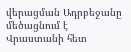վերացման Ադրբեջանը մեծացնում է Վրաստանի հետ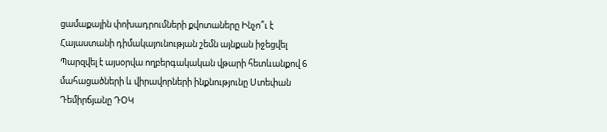ցամաքային փոխադրումների քվոտաները Ինչո՞ւ է Հայաստանի դիմակայունության շեմն այնքան իջեցվել Պարզվել է այսօրվա ողբերգակական վթարի հետևանքով 6 մահացածների և վիրավորների ինքնությունը Ստեփան Դեմիրճյանը ԴՕԿ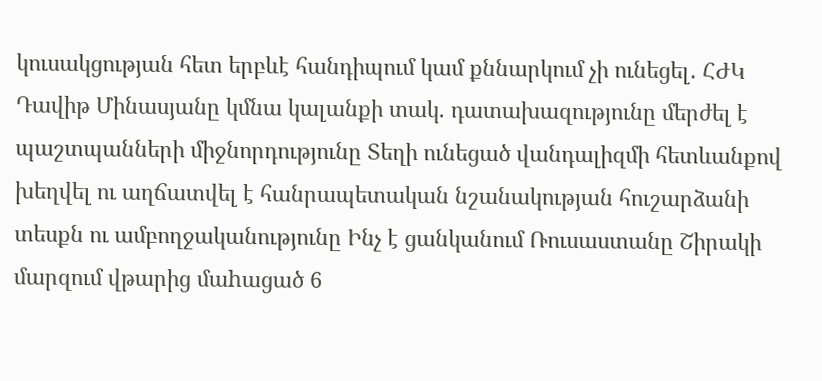կուսակցության հետ երբևէ հանդիպում կամ քննարկում չի ունեցել․ ՀԺԿ Դավիթ Մինասյանը կմնա կալանքի տակ. դատախազությունը մերժել է պաշտպանների միջնորդությունը Տեղի ունեցած վանդալիզմի հետևանքով խեղվել ու աղճատվել է հանրապետական նշանակության հուշարձանի տեսքն ու ամբողջականությունը Ինչ է ցանկանում Ռուսաստանը Շիրակի մարզում վթարից մաhացած 6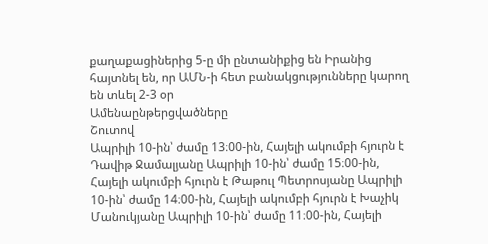քաղաքացիներից 5-ը մի ընտանիքից են Իրանից հայտնել են, որ ԱՄՆ-ի հետ բանակցությունները կարող են տևել 2-3 օր
Ամենաընթերցվածները
Շուտով
Ապրիլի 10-ին՝ ժամը 13։00-ին, Հայելի ակումբի հյուրն է Դավիթ Ջամալյանը Ապրիլի 10-ին՝ ժամը 15։00-ին, Հայելի ակումբի հյուրն է Թաթուլ Պետրոսյանը Ապրիլի 10-ին՝ ժամը 14։00-ին, Հայելի ակումբի հյուրն է Խաչիկ Մանուկյանը Ապրիլի 10-ին՝ ժամը 11։00-ին, Հայելի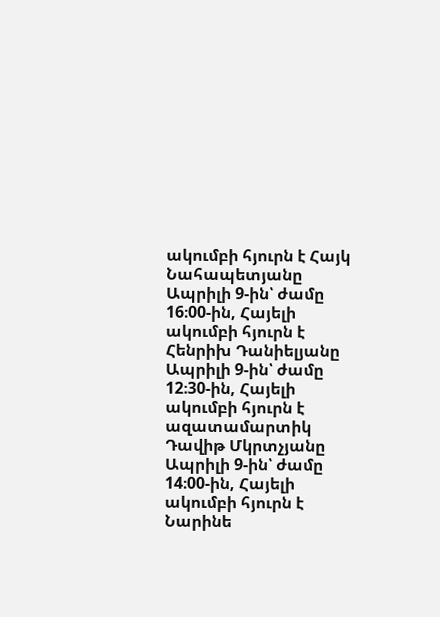ակումբի հյուրն է Հայկ Նահապետյանը Ապրիլի 9-ին՝ ժամը 16։00-ին, Հայելի ակումբի հյուրն է Հենրիխ Դանիելյանը Ապրիլի 9-ին՝ ժամը 12։30-ին, Հայելի ակումբի հյուրն է ազատամարտիկ Դավիթ Մկրտչյանը Ապրիլի 9-ին՝ ժամը 14։00-ին, Հայելի ակումբի հյուրն է Նարինե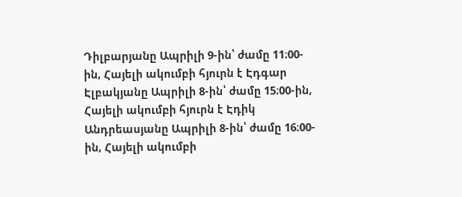Դիլբարյանը Ապրիլի 9-ին՝ ժամը 11։00-ին, Հայելի ակումբի հյուրն է Էդգար Էլբակյանը Ապրիլի 8-ին՝ ժամը 15։00-ին, Հայելի ակումբի հյուրն է Էդիկ Անդրեասյանը Ապրիլի 8-ին՝ ժամը 16։00-ին, Հայելի ակումբի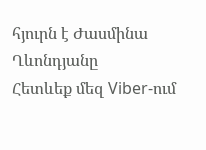հյուրն է Ժասմինա Ղևոնդյանը
Հետևեք մեզ Viber-ում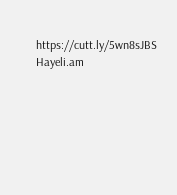https://cutt.ly/5wn8sJBS
Hayeli.am